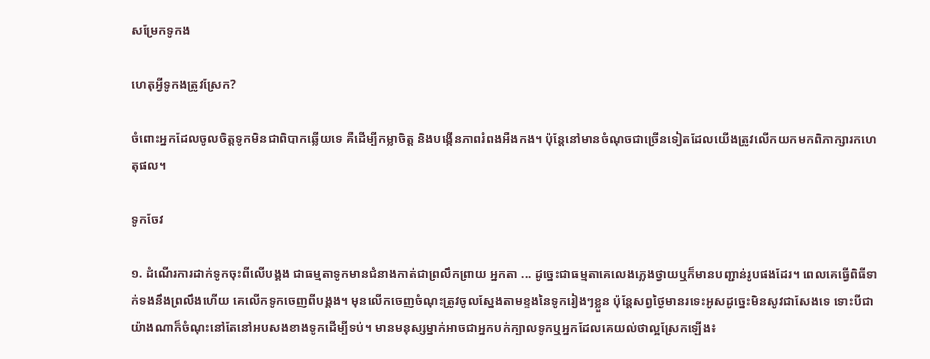សម្រែកទូកង

ហេតុអ្វីទូកងត្រូវស្រែក?

ចំពោះអ្នកដែលចូលចិត្តទូកមិនជាពិបាកឆ្លើយទេ គឺដើម្បីកម្លាចិត្ត និងបង្កើនភាពរំពងអឺងកង។ ប៉ុន្តែនៅមានចំណុចជាច្រើនទៀតដែលយើងត្រូវលើកយកមកពិភាក្សារកហេតុផល។

ទូកចែវ

១. ដំណើរការដាក់ទូកចុះពីលើបង្គង ជាធម្មតាទូកមានជំនាងកាត់ជាព្រលឹកព្រាយ អ្នកតា ... ដូច្នេះជាធម្មតាគេលេងភ្លេងថ្វាយឬក៏មានបញ្ជាន់រូបផងដែរ។ ពេលគេធ្វើពិធីទាក់ទងនឹងព្រលឹងហើយ គេលើកទូកចេញពីបង្គង។ មុនលើកចេញចំណុះត្រូវចូលស្នែងតាមខ្ទងនៃទូករៀងៗខ្លួន ប៉ុន្តែសព្វថ្ងៃមានរទេះអូសដូច្នេះមិនសូវជាសែងទេ ទោះបីជាយ៉ាងណាក៏ចំណុះនៅតែនៅអបសងខាងទូកដើម្បីទប់។ មានមនុស្សម្នាក់អាចជាអ្នកបក់ក្បាលទូកឬអ្នកដែលគេយល់ថាល្អស្រែកឡើង៖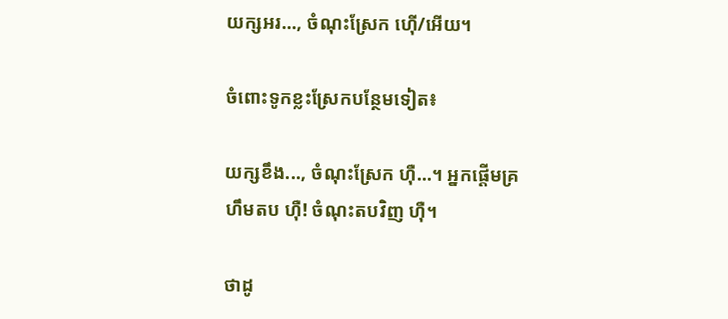យក្សអរ..., ចំណុះស្រែក ហ៊ើ/អើយ។

ចំពោះទូកខ្លះស្រែកបន្ថែមទៀត៖

យក្សខឹង..., ចំណុះស្រែក ហ៊ឺ...។ អ្នកផ្ដើមគ្រហឹមតប ហ៊ឺ! ចំណុះតបវិញ ហ៊ឺ។

ថាដូ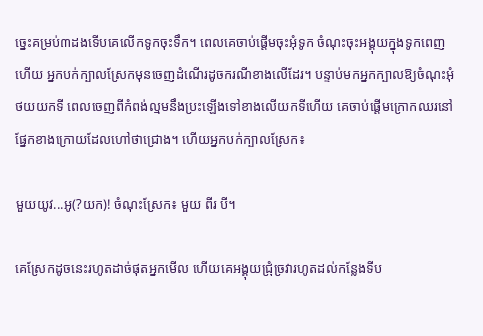ច្នេះគម្រប់៣ដងទើបគេលើកទូកចុះទឹក។ ពេលគេចាប់ផ្ដើមចុះអុំទូក ចំណុះចុះអង្គុយក្នុងទូកពេញហើយ អ្នកបក់ក្បាលស្រែកមុនចេញដំណើរដូចករណីខាងលើដែរ។ បន្ទាប់មកអ្នកក្បាលឱ្យចំណុះអុំថយយកទី ពេលចេញពីកំពង់ល្មមនឹងប្រះឡើងទៅខាងលើយកទីហើយ គេចាប់ផ្ដើមក្រោកឈរនៅផ្នែកខាងក្រោយដែលហៅថាជ្រោង។ ហើយអ្នកបក់ក្បាលស្រែក៖

មួយយូវ...អូ(?យក)! ចំណុះស្រែក៖ មួយ ពីរ បី។

គេស្រែកដូចនេះរហូតដាច់ផុតអ្នកមើល ហើយគេអង្គុយជ្រុំច្រវារហូតដល់កន្លែងទីប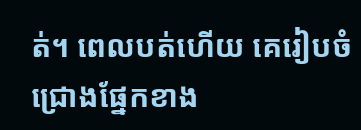ត់។ ពេលបត់ហើយ គេរៀបចំជ្រោងផ្នែកខាង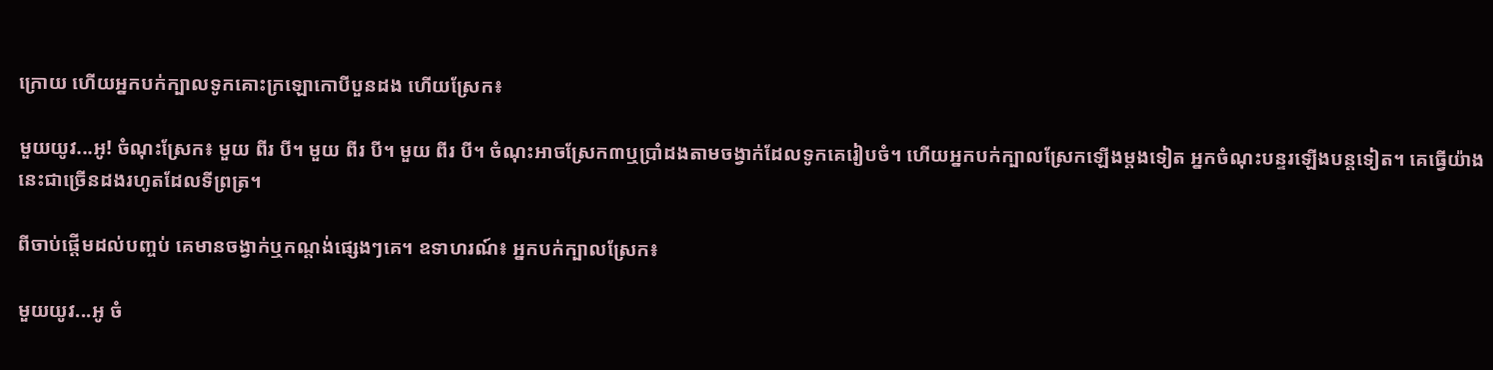ក្រោយ ហើយអ្នកបក់ក្បាលទូកគោះក្រឡោកោបីបួនដង ហើយស្រែក៖

មួយយូវ...អូ! ចំណុះស្រែក៖ មួយ ពីរ បី។ មួយ ពីរ បី។ មួយ ពីរ បី។ ចំណុះអាចស្រែក៣ឬប្រាំដងតាមចង្វាក់ដែលទូកគេរៀបចំ។ ហើយអ្នកបក់ក្បាលស្រែកឡើងម្ដងទៀត អ្នកចំណុះបន្ទរឡើងបន្តទៀត។ គេធ្វើយ៉ាងនេះជាច្រើនដងរហូតដែលទីព្រត្រ។

ពីចាប់ផ្ដើមដល់បញ្ចប់ គេមានចង្វាក់ឬកណ្ដង់ផ្សេងៗគេ។ ឧទាហរណ៍៖ អ្នកបក់ក្បាលស្រែក៖

មួយយូវ...អូ ចំ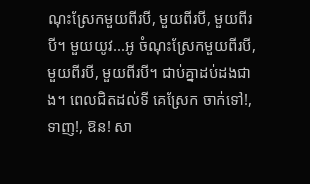ណុះស្រែកមួយពីរបី, មួយពីរបី, មួយពីរបី។ មួយយូវ...អូ ចំណុះស្រែកមួយពីរបី, មួយពីរបី, មួយពីរបី។ ជាប់គ្នាដប់ដងជាង។ ពេលជិតដល់ទី គេស្រែក ចាក់ទៅ!, ទាញ!, ឱន! សា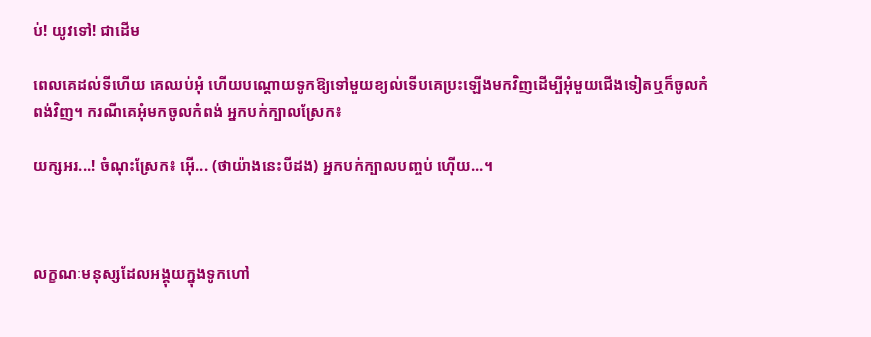ប់! យូវទៅ! ជាដើម

ពេលគេដល់ទីហើយ គេឈប់អុំ ហើយបណ្ដោយទូកឱ្យទៅមួយខ្យល់ទើបគេប្រះឡើងមកវិញដើម្បីអុំមួយជើងទៀតឬក៏ចូលកំពង់វិញ។ ករណីគេអុំមកចូលកំពង់ អ្នកបក់ក្បាលស្រែក៖

យក្សអរ...! ចំណុះស្រែក៖ អ៊ើ... (ថាយ៉ាងនេះបីដង) អ្នកបក់ក្បាលបញ្ចប់ ហ៊ើយ...។



លក្ខណៈមនុស្សដែលអង្គុយក្នុងទូកហៅ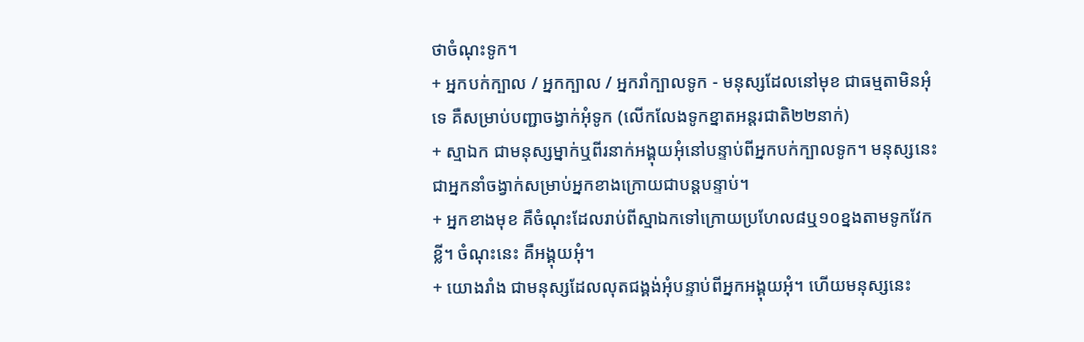ថាចំណុះទូក។
+ អ្នកបក់ក្បាល / អ្នកក្បាល / អ្នករាំក្បាលទូក - មនុស្សដែលនៅមុខ ជាធម្មតាមិនអុំទេ គឺសម្រាប់បញ្ជាចង្វាក់អុំទូក (លើកលែងទូកខ្នាតអន្តរជាតិ២២នាក់)
+ ស្មាឯក ជាមនុស្សម្នាក់ឬពីរនាក់អង្គុយអុំនៅបន្ទាប់ពីអ្នកបក់ក្បាលទូក។ មនុស្សនេះជាអ្នកនាំចង្វាក់សម្រាប់អ្នកខាងក្រោយជាបន្តបន្ទាប់។
+ អ្នកខាងមុខ គឺចំណុះដែលរាប់ពីស្មាឯកទៅក្រោយប្រហែល៨ឬ១០ខ្នងតាមទូកវែកខ្លី។ ចំណុះនេះ គឺអង្គុយអុំ។
+ យោងរាំង ជាមនុស្សដែលលុតជង្គង់អុំបន្ទាប់ពីអ្នកអង្គុយអុំ។ ហើយមនុស្សនេះ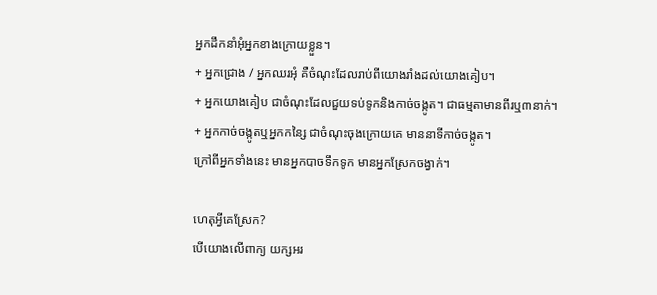អ្នកដឹកនាំអុំអ្នកខាងក្រោយខ្លួន។
+ អ្នកជ្រោង / អ្នកឈរអុំ គឺចំណុះដែលរាប់ពីយោងរាំងដល់យោងគៀប។
+ អ្នកយោងគៀប ជាចំណុះដែលជួយទប់ទូកនិងកាច់ចង្កូត។ ជាធម្មតាមានពីរឬ៣នាក់។
+ អ្នកកាច់ចង្កូតឬអ្នកកន្សៃ ជាចំណុះចុងក្រោយគេ មាននាទីកាច់ចង្កូត។
ក្រៅពីអ្នកទាំងនេះ មានអ្នកបាចទឹកទូក មានអ្នកស្រែកចង្វាក់។

ហេតុអ្វីគេស្រែក?
បើយោងលើពាក្យ យក្សអរ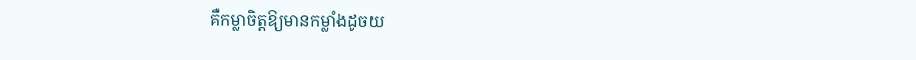គឺកម្លាចិត្តឱ្យមានកម្លាំងដូចយ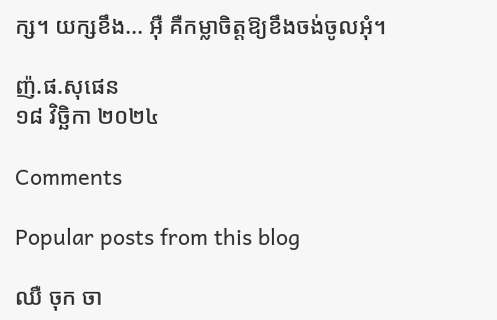ក្ស។ យក្សខឹង... អ៊ឺ គឺកម្លាចិត្តឱ្យខឹងចង់ចូលអុំ។

ញ៉.ផ.សុផេន
១៨ វិច្ឆិកា ២០២៤

Comments

Popular posts from this blog

ឈឺ ចុក ចា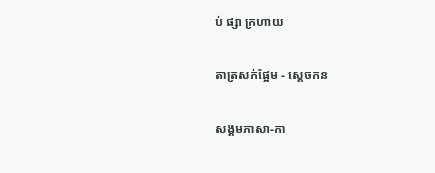ប់ ផ្សា ក្រហាយ

តាត្រសក់ផ្អែម - ស្ដេចកន

សង្គមភាសា-កា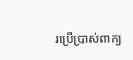រប្រើប្រាស់ពាក្យ